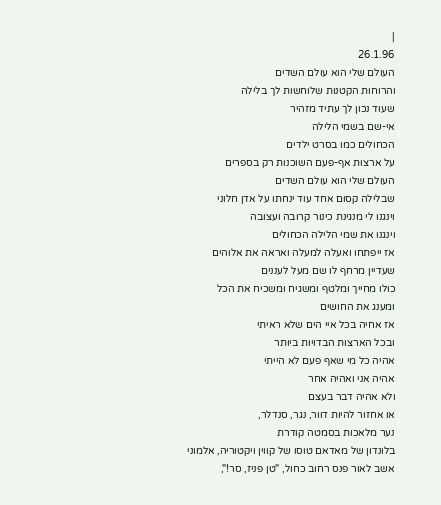|
26.1.96
העולם שלי הוא עולם השדים
והרוחות הקטנות שלוחשות לך בלילה
שעוד נכון לך עתיד מזהיר
אי-שם בשמי הלילה
הכחולים כמו בסרט ילדים
על ארצות אף-פעם השוכנות רק בספרים
העולם שלי הוא עולם השדים
שבלילה קסום אחד עוד ינחתו על אדן חלוני
וינגנו לי מנגינת כינור קרובה ועצובה
וינגנו את שמי הלילה הכחולים
אז ייפתחו ואעלה למעלה ואראה את אלוהים
שעדיין מרחף לו שם מעל לעננים
כולו מחייך ומלטף ומשגיח ומשכיח את הכל
ומענג את החושים
אז אחיה בכל איי הים שלא ראיתי
ובכל הארצות הבדויות ביותר
אהיה כל מי שאף פעם לא הייתי
אהיה אני ואהיה אחר
ולא אהיה דבר בעצם
או אחזור להיות דוור, נגר, סנדלר,
נער מלאכות בסמטה קודרת
בלונדון של מאדאם טוסו של קווין ויקטוריה, אלמוני
אשב לאור פנס רחוב כחול, "טן פניז, סר!",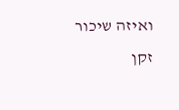ואיזה שיכור זקן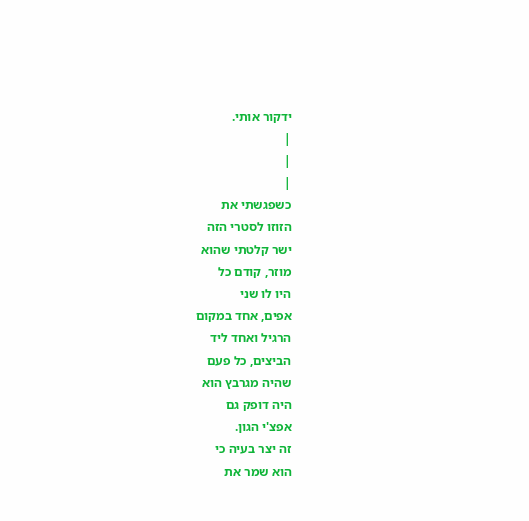ידקור אותי.
|
|
|
כשפגשתי את
הזוזו לסטרי הזה
ישר קלטתי שהוא
מוזר, קודם כל
היו לו שני
אפים, אחד במקום
הרגיל ואחד ליד
הביצים, כל פעם
שהיה מגרבץ הוא
היה דופק גם
אפצ'י הגון.
זה יצר בעיה כי
הוא שמר את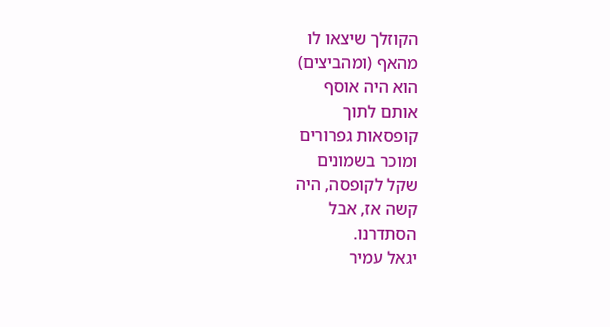הקוזלך שיצאו לו
מהאף (ומהביצים)
הוא היה אוסף
אותם לתוך
קופסאות גפרורים
ומוכר בשמונים
שקל לקופסה, היה
קשה אז, אבל
הסתדרנו.
יגאל עמיר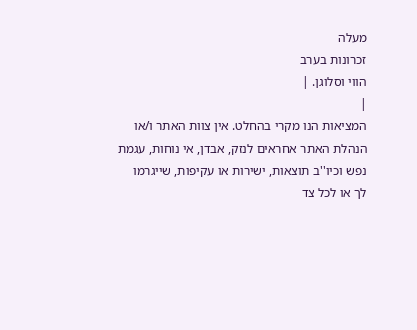מעלה
זכרונות בערב
הווי וסלוגן. |
|
המציאות הנו מקרי בהחלט. אין צוות האתר ו/או
הנהלת האתר אחראים לנזק, אבדן, אי נוחות, עגמת
נפש וכיו''ב תוצאות, ישירות או עקיפות, שייגרמו
לך או לכל צד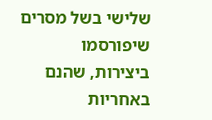שלישי בשל מסרים שיפורסמו
ביצירות, שהנם באחריות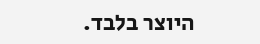היוצר בלבד.